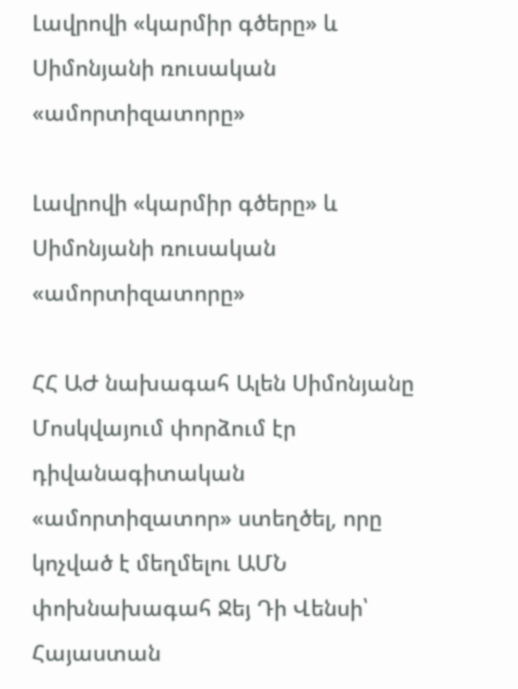Լավրովի «կարմիր գծերը» և Սիմոնյանի ռուսական «ամորտիզատորը»

Լավրովի «կարմիր գծերը» և Սիմոնյանի ռուսական «ամորտիզատորը»

ՀՀ ԱԺ նախագահ Ալեն Սիմոնյանը Մոսկվայում փորձում էր դիվանագիտական «ամորտիզատոր» ստեղծել, որը կոչված է մեղմելու ԱՄՆ փոխնախագահ Ջեյ Դի Վենսի՝ Հայաստան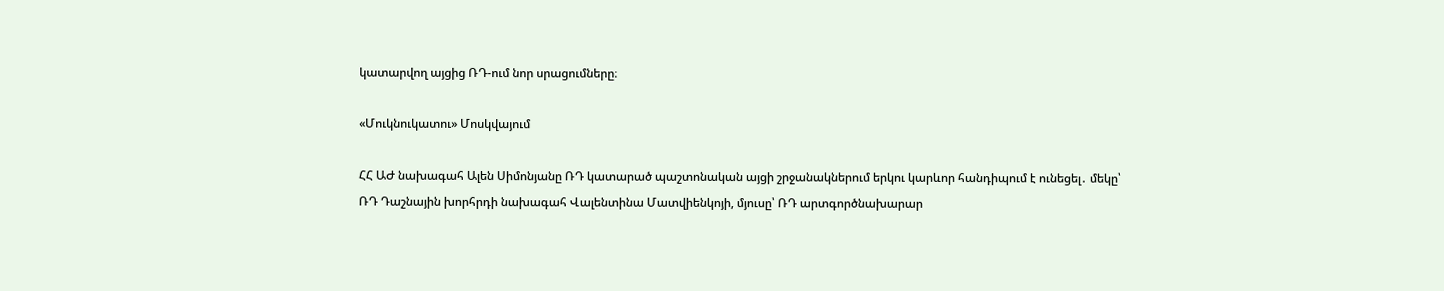կատարվող այցից ՌԴ-ում նոր սրացումները։

«Մուկնուկատու» Մոսկվայում

ՀՀ ԱԺ նախագահ Ալեն Սիմոնյանը ՌԴ կատարած պաշտոնական այցի շրջանակներում երկու կարևոր հանդիպում է ունեցել․ մեկը՝ ՌԴ Դաշնային խորհրդի նախագահ Վալենտինա Մատվիենկոյի, մյուսը՝ ՌԴ արտգործնախարար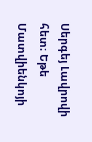Սերգեյ Լավրովի հետ։ Եթե Մատվիենկոյի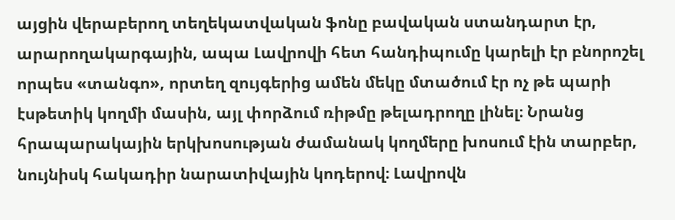այցին վերաբերող տեղեկատվական ֆոնը բավական ստանդարտ էր, արարողակարգային, ապա Լավրովի հետ հանդիպումը կարելի էր բնորոշել որպես «տանգո», որտեղ զույգերից ամեն մեկը մտածում էր ոչ թե պարի էսթետիկ կողմի մասին, այլ փորձում ռիթմը թելադրողը լինել։ Նրանց հրապարակային երկխոսության ժամանակ կողմերը խոսում էին տարբեր, նույնիսկ հակադիր նարատիվային կոդերով։ Լավրովն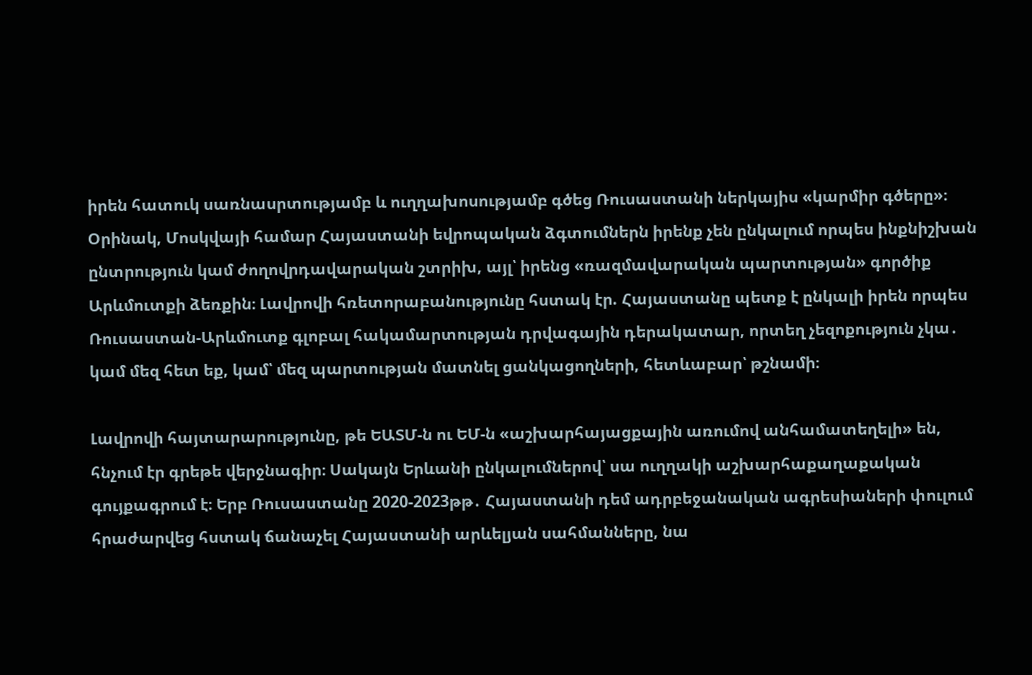իրեն հատուկ սառնասրտությամբ և ուղղախոսությամբ գծեց Ռուսաստանի ներկայիս «կարմիր գծերը»։ Օրինակ, Մոսկվայի համար Հայաստանի եվրոպական ձգտումներն իրենք չեն ընկալում որպես ինքնիշխան ընտրություն կամ ժողովրդավարական շտրիխ, այլ՝ իրենց «ռազմավարական պարտության» գործիք Արևմուտքի ձեռքին։ Լավրովի հռետորաբանությունը հստակ էր. Հայաստանը պետք է ընկալի իրեն որպես Ռուսաստան-Արևմուտք գլոբալ հակամարտության դրվագային դերակատար, որտեղ չեզոքություն չկա․ կամ մեզ հետ եք, կամ՝ մեզ պարտության մատնել ցանկացողների, հետևաբար՝ թշնամի։

Լավրովի հայտարարությունը, թե ԵԱՏՄ-ն ու ԵՄ-ն «աշխարհայացքային առումով անհամատեղելի» են, հնչում էր գրեթե վերջնագիր։ Սակայն Երևանի ընկալումներով՝ սա ուղղակի աշխարհաքաղաքական գույքագրում է։ Երբ Ռուսաստանը 2020-2023թթ․ Հայաստանի դեմ ադրբեջանական ագրեսիաների փուլում հրաժարվեց հստակ ճանաչել Հայաստանի արևելյան սահմանները, նա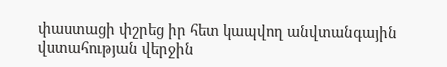փաստացի փշրեց իր հետ կապվող անվտանգային վստահության վերջին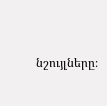նշույլները։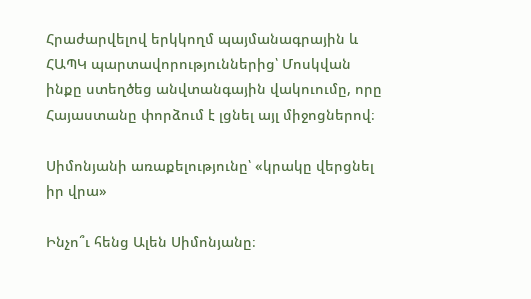Հրաժարվելով երկկողմ պայմանագրային և ՀԱՊԿ պարտավորություններից՝ Մոսկվան ինքը ստեղծեց անվտանգային վակուումը, որը Հայաստանը փորձում է լցնել այլ միջոցներով։

Սիմոնյանի առաքելությունը՝ «կրակը վերցնել իր վրա»

Ինչո՞ւ հենց Ալեն Սիմոնյանը։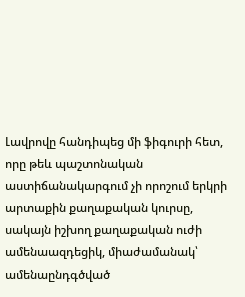Լավրովը հանդիպեց մի ֆիգուրի հետ, որը թեև պաշտոնական աստիճանակարգում չի որոշում երկրի արտաքին քաղաքական կուրսը, սակայն իշխող քաղաքական ուժի ամենաազդեցիկ, միաժամանակ՝ ամենաընդգծված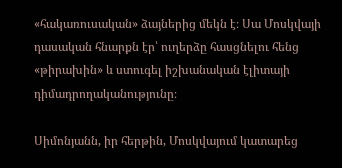«հակառուսական» ձայներից մեկն է։ Սա Մոսկվայի դասական հնարքն էր՝ ուղերձը հասցնելու հենց «թիրախին» և ստուգել իշխանական էլիտայի դիմադրողականությունը։

Սիմոնյանն, իր հերթին, Մոսկվայում կատարեց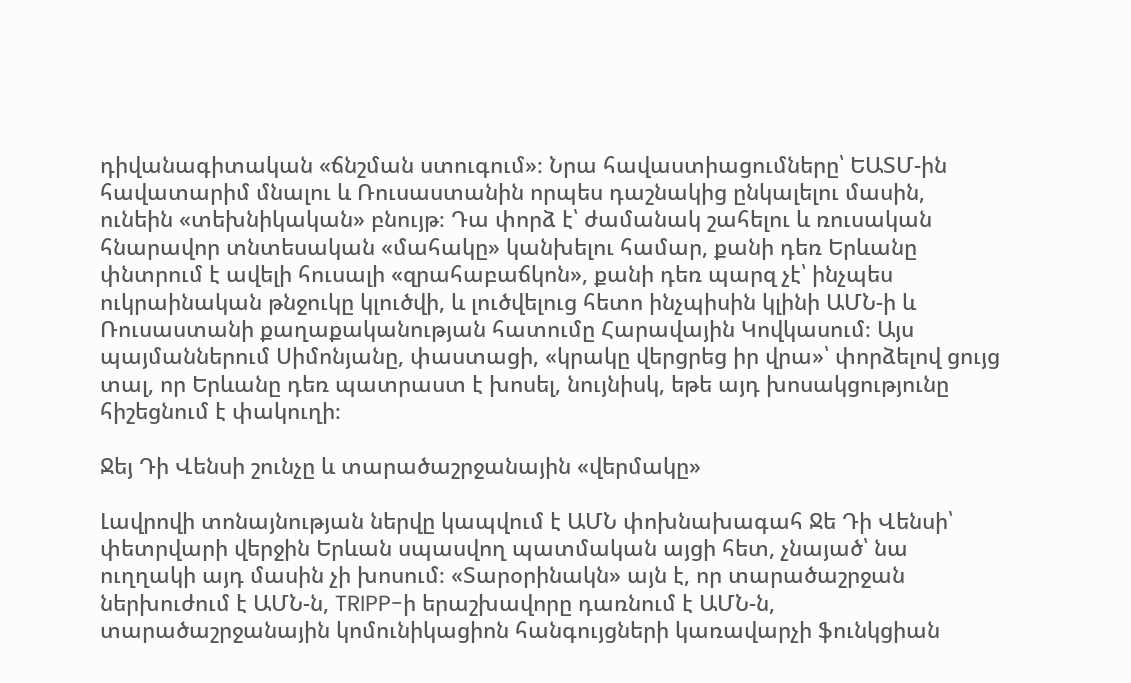դիվանագիտական «ճնշման ստուգում»։ Նրա հավաստիացումները՝ ԵԱՏՄ-ին հավատարիմ մնալու և Ռուսաստանին որպես դաշնակից ընկալելու մասին, ունեին «տեխնիկական» բնույթ։ Դա փորձ է՝ ժամանակ շահելու և ռուսական հնարավոր տնտեսական «մահակը» կանխելու համար, քանի դեռ Երևանը փնտրում է ավելի հուսալի «զրահաբաճկոն», քանի դեռ պարզ չէ՝ ինչպես ուկրաինական թնջուկը կլուծվի, և լուծվելուց հետո ինչպիսին կլինի ԱՄՆ-ի և Ռուսաստանի քաղաքականության հատումը Հարավային Կովկասում։ Այս պայմաններում Սիմոնյանը, փաստացի, «կրակը վերցրեց իր վրա»՝ փորձելով ցույց տալ, որ Երևանը դեռ պատրաստ է խոսել, նույնիսկ, եթե այդ խոսակցությունը հիշեցնում է փակուղի։

Ջեյ Դի Վենսի շունչը և տարածաշրջանային «վերմակը»

Լավրովի տոնայնության ներվը կապվում է ԱՄՆ փոխնախագահ Ջե Դի Վենսի՝ փետրվարի վերջին Երևան սպասվող պատմական այցի հետ, չնայած՝ նա ուղղակի այդ մասին չի խոսում։ «Տարօրինակն» այն է, որ տարածաշրջան ներխուժում է ԱՄՆ-ն, TRIPP-ի երաշխավորը դառնում է ԱՄՆ-ն, տարածաշրջանային կոմունիկացիոն հանգույցների կառավարչի ֆունկցիան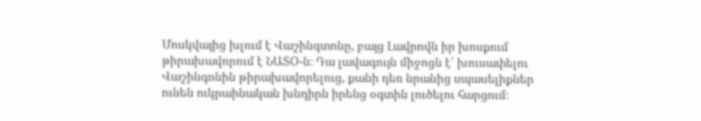Մոսկվայից խլում է Վաշինգտոնը, բայց Լավրովն իր խոսքում թիրախավորում է ՆԱՏՕ-ն։ Դա լավագույն միջոցն է՝ խուսափելու Վաշինգոնին թիրախավորելուց, քանի դեռ նրանից սպասելիքներ ունեն ուկրաինական խնդիրն իրենց օգտին լուծելու հարցում։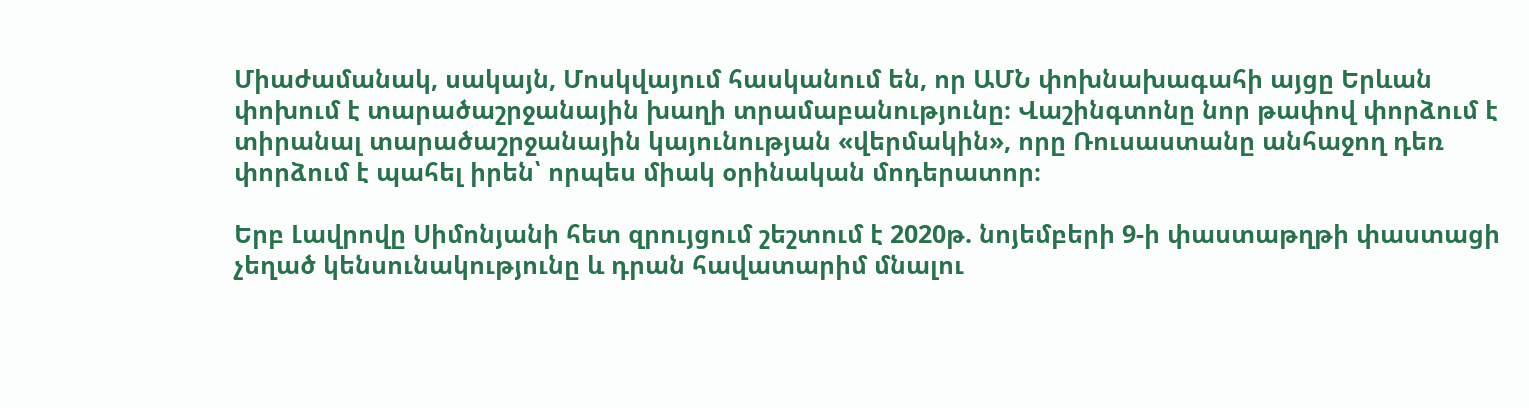Միաժամանակ, սակայն, Մոսկվայում հասկանում են, որ ԱՄՆ փոխնախագահի այցը Երևան փոխում է տարածաշրջանային խաղի տրամաբանությունը։ Վաշինգտոնը նոր թափով փորձում է տիրանալ տարածաշրջանային կայունության «վերմակին», որը Ռուսաստանը անհաջող դեռ փորձում է պահել իրեն՝ որպես միակ օրինական մոդերատոր։

Երբ Լավրովը Սիմոնյանի հետ զրույցում շեշտում է 2020թ. նոյեմբերի 9-ի փաստաթղթի փաստացի չեղած կենսունակությունը և դրան հավատարիմ մնալու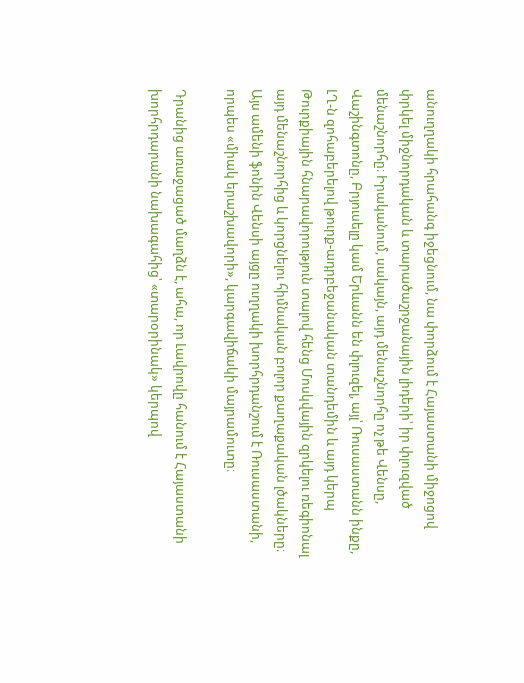անուղղակի հրահանգ իջեցնում, նա փորձում է Հայաստանի միջոցով փրկել միջնորդական և տարածաշրջանային լիդերի՝ իր փլուզված մենաշնորհը։ Իրականում, սակայն, այդ մենաշնորհը ոչ թե Վենսը, Վաշինգտոնը, Բրյուսելը կամ Երևանն են փլուզել, այլ՝ Ռուսաստանն ինքը, ԼՂ-ն զոհաբերելով թուրք-ադրբեջանական տանդեմին և այդ կերպ Թուրքիային հնարավորություն տալով հենց Մոսկվային զրկելու ռեգիոնալ այդ մենաշնորհից և կորցնելու հիմնական բոլոր քաղաքական լծակները։ Այս ամենի ֆոնին Վենսի այցը ուղղակի խորհրդանշում է Ռուսաստանի, որպես «միակ երաշխավորի», կարգավիճակի մայրամուտը։

Դրանից առաջացած մաղձն է, ահա, որ Լավրովը հանում է Հայաստանի խորհրդարանի նախագահից՝ «տարօրինակ» կերպով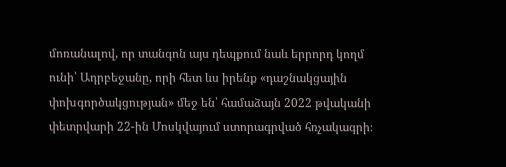մոռանալով, որ տանգոն այս դեպքում նաև երրորդ կողմ ունի՝ Ադրբեջանը, որի հետ ևս իրենք «դաշնակցային փոխգործակցության» մեջ են՝ համաձայն 2022 թվականի փետրվարի 22-ին Մոսկվայում ստորագրված հռչակագրի։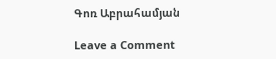Գոռ Աբրահամյան

Leave a Comment